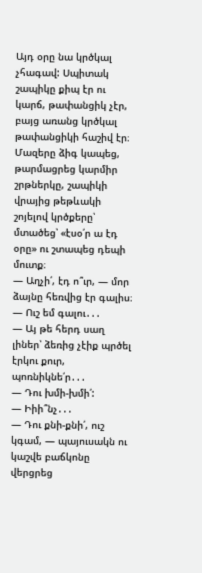Այդ օրը նա կրծկալ չհագավ: Սպիտակ շապիկը քիպ էր ու կարճ, թափանցիկ չէր, բայց առանց կրծկալ թափանցիկի հաշիվ էր։ Մազերը ձիգ կապեց, թարմացրեց կարմիր շրթներկը, շապիկի վրայից թեթևակի շոյելով կրծքերը՝ մտածեց՝ «էսօ՛ր ա էդ օրը» ու շտապեց դեպի մուտք։
— Աղչի՛, էդ ո՞ւր, — մոր ձայնը հեռվից էր գալիս։
— Ուշ եմ գալու․․․
— Այ թե հերդ սաղ լիներ՝ ձեռից չէիք պրծել էրկու քուր, պոռնիկնե՛ր․․․
— Դու խմի-խմի՛:
— Իիի՞նչ․․․
— Դու քնի-քնի՛, ուշ կգամ, — պայուսակն ու կաշվե բաճկոնը վերցրեց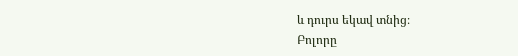և դուրս եկավ տնից։
Բոլորը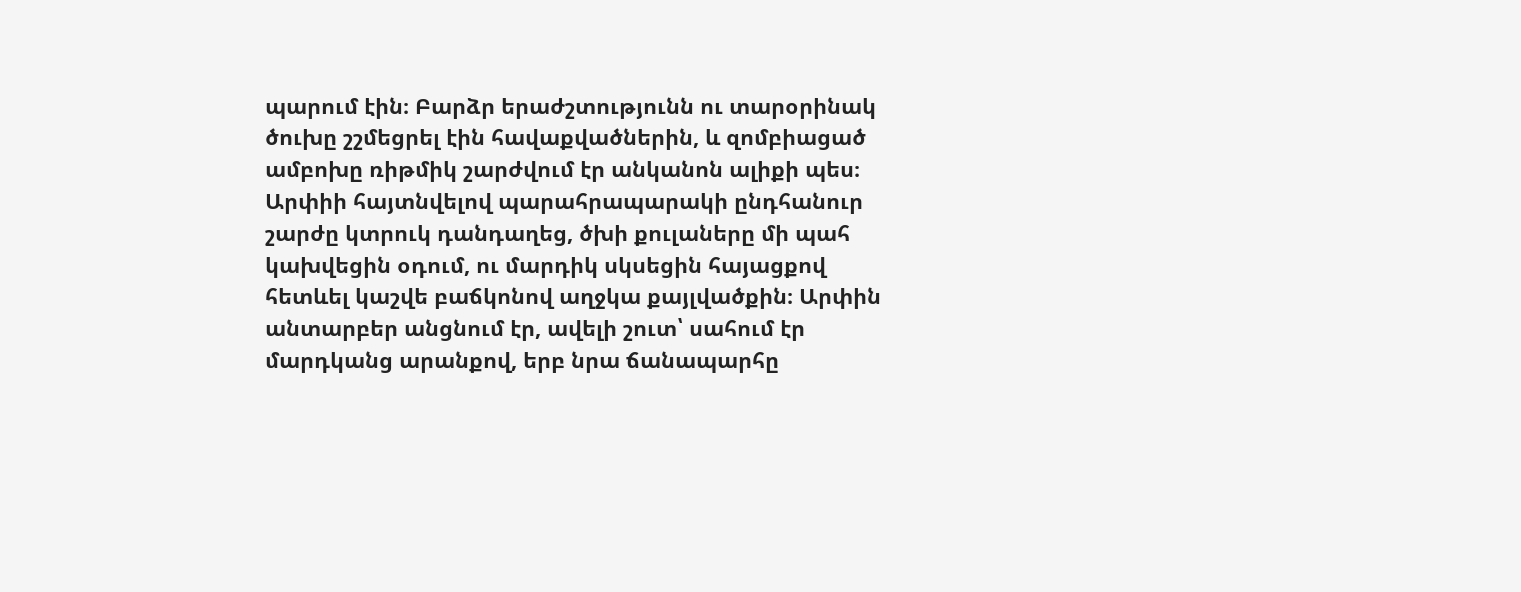պարում էին։ Բարձր երաժշտությունն ու տարօրինակ ծուխը շշմեցրել էին հավաքվածներին, և զոմբիացած ամբոխը ռիթմիկ շարժվում էր անկանոն ալիքի պես։ Արփիի հայտնվելով պարահրապարակի ընդհանուր շարժը կտրուկ դանդաղեց, ծխի քուլաները մի պահ կախվեցին օդում, ու մարդիկ սկսեցին հայացքով հետևել կաշվե բաճկոնով աղջկա քայլվածքին։ Արփին անտարբեր անցնում էր, ավելի շուտ՝ սահում էր մարդկանց արանքով, երբ նրա ճանապարհը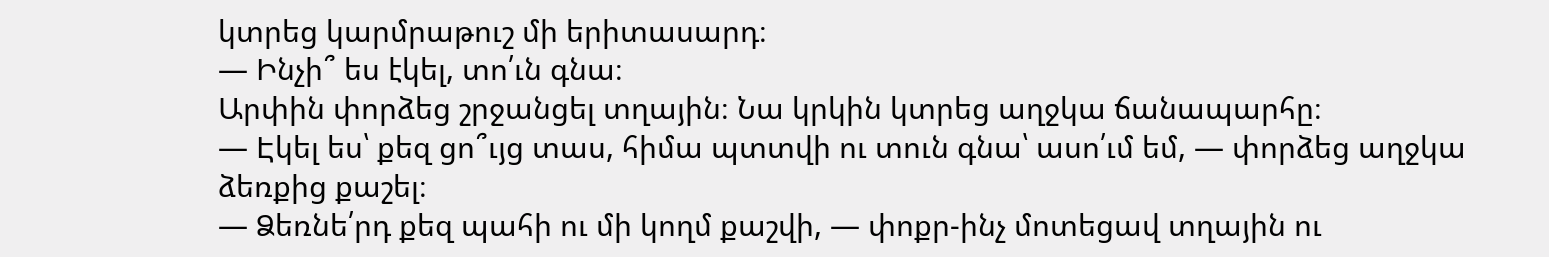կտրեց կարմրաթուշ մի երիտասարդ։
— Ինչի՞ ես էկել, տո՛ւն գնա։
Արփին փորձեց շրջանցել տղային։ Նա կրկին կտրեց աղջկա ճանապարհը։
— Էկել ես՝ քեզ ցո՞ւյց տաս, հիմա պտտվի ու տուն գնա՝ ասո՛ւմ եմ, — փորձեց աղջկա ձեռքից քաշել։
— Ձեռնե՛րդ քեզ պահի ու մի կողմ քաշվի, — փոքր-ինչ մոտեցավ տղային ու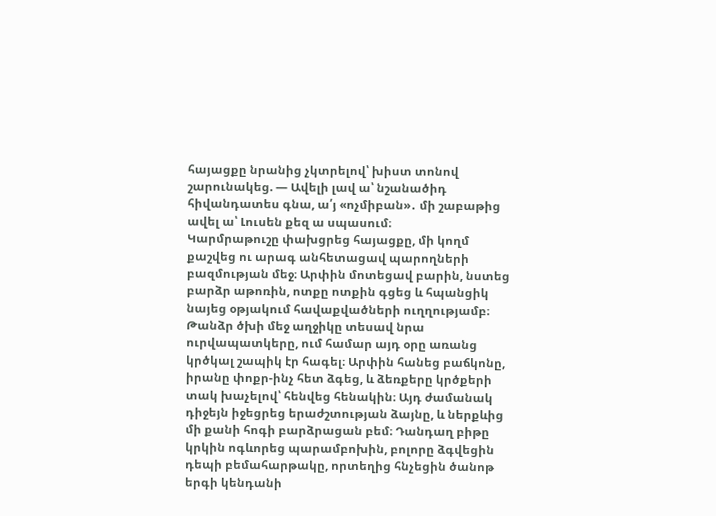հայացքը նրանից չկտրելով՝ խիստ տոնով շարունակեց. — Ավելի լավ ա՝ նշանածիդ հիվանդատես գնա, ա՛յ «ոչմիբան»․ մի շաբաթից ավել ա՝ Լուսեն քեզ ա սպասում։
Կարմրաթուշը փախցրեց հայացքը, մի կողմ քաշվեց ու արագ անհետացավ պարողների բազմության մեջ։ Արփին մոտեցավ բարին, նստեց բարձր աթոռին, ոտքը ոտքին գցեց և հպանցիկ նայեց օթյակում հավաքվածների ուղղությամբ։ Թանձր ծխի մեջ աղջիկը տեսավ նրա ուրվապատկերը, ում համար այդ օրը առանց կրծկալ շապիկ էր հագել։ Արփին հանեց բաճկոնը, իրանը փոքր-ինչ հետ ձգեց, և ձեռքերը կրծքերի տակ խաչելով՝ հենվեց հենակին։ Այդ ժամանակ դիջեյն իջեցրեց երաժշտության ձայնը, և ներքևից մի քանի հոգի բարձրացան բեմ։ Դանդաղ բիթը կրկին ոգևորեց պարամբոխին, բոլորը ձգվեցին դեպի բեմահարթակը, որտեղից հնչեցին ծանոթ երգի կենդանի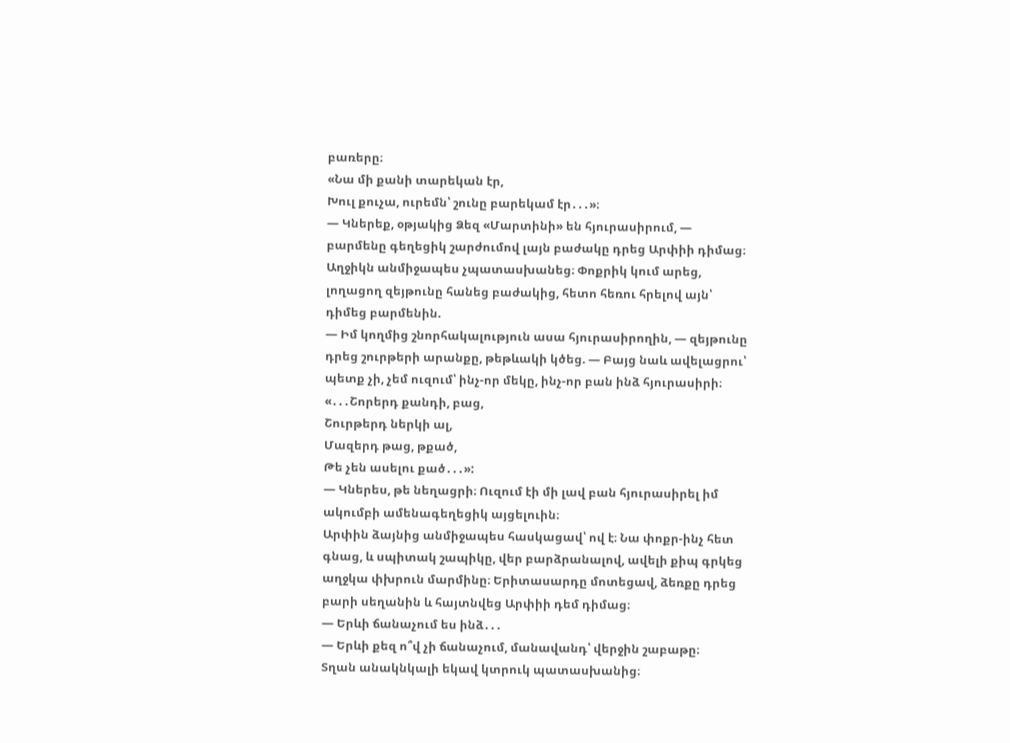բառերը։
«Նա մի քանի տարեկան էր,
Խուլ քուչա, ուրեմն՝ շունը բարեկամ էր․․․»։
— Կներեք, օթյակից Ձեզ «Մարտինի» են հյուրասիրում, — բարմենը գեղեցիկ շարժումով լայն բաժակը դրեց Արփիի դիմաց։
Աղջիկն անմիջապես չպատասխանեց։ Փոքրիկ կում արեց, լողացող զեյթունը հանեց բաժակից, հետո հեռու հրելով այն՝ դիմեց բարմենին.
— Իմ կողմից շնորհակալություն ասա հյուրասիրողին, — զեյթունը դրեց շուրթերի արանքը, թեթևակի կծեց. — Բայց նաև ավելացրու՝ պետք չի, չեմ ուզում՝ ինչ-որ մեկը, ինչ-որ բան ինձ հյուրասիրի։
«․․․Շորերդ քանդի, բաց,
Շուրթերդ ներկի ալ,
Մազերդ թաց, թքած,
Թե չեն ասելու քած․․․»:
— Կներես, թե նեղացրի։ Ուզում էի մի լավ բան հյուրասիրել իմ ակումբի ամենագեղեցիկ այցելուին։
Արփին ձայնից անմիջապես հասկացավ՝ ով է։ Նա փոքր-ինչ հետ գնաց, և սպիտակ շապիկը, վեր բարձրանալով, ավելի քիպ գրկեց աղջկա փխրուն մարմինը։ Երիտասարդը մոտեցավ, ձեռքը դրեց բարի սեղանին և հայտնվեց Արփիի դեմ դիմաց։
— Երևի ճանաչում ես ինձ․․․
— Երևի քեզ ո՞վ չի ճանաչում, մանավանդ՝ վերջին շաբաթը։
Տղան անակնկալի եկավ կտրուկ պատասխանից։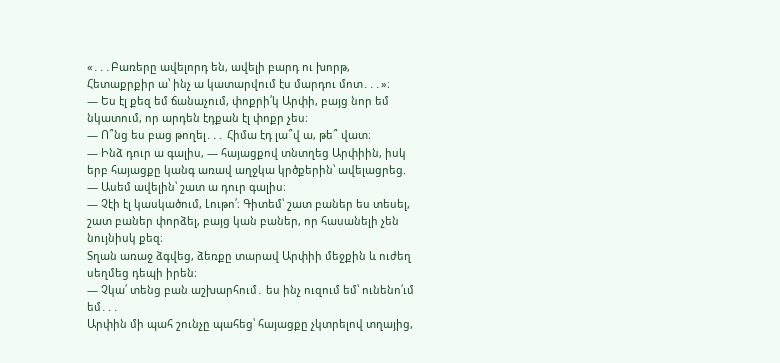«․․․Բառերը ավելորդ են, ավելի բարդ ու խորթ,
Հետաքրքիր ա՝ ինչ ա կատարվում էս մարդու մոտ․․․»։
— Ես էլ քեզ եմ ճանաչում, փոքրի՛կ Արփի, բայց նոր եմ նկատում, որ արդեն էդքան էլ փոքր չես։
— Ո՞նց ես բաց թողել․․․ Հիմա էդ լա՞վ ա, թե՞ վատ։
— Ինձ դուր ա գալիս, — հայացքով տնտղեց Արփիին, իսկ երբ հայացքը կանգ առավ աղջկա կրծքերին՝ ավելացրեց. — Ասեմ ավելին՝ շատ ա դուր գալիս։
— Չէի էլ կասկածում, Լութո՛։ Գիտեմ՝ շատ բաներ ես տեսել, շատ բաներ փորձել, բայց կան բաներ, որ հասանելի չեն նույնիսկ քեզ։
Տղան առաջ ձգվեց, ձեռքը տարավ Արփիի մեջքին և ուժեղ սեղմեց դեպի իրեն։
— Չկա՛ տենց բան աշխարհում․ ես ինչ ուզում եմ՝ ունենո՛ւմ եմ․․․
Արփին մի պահ շունչը պահեց՝ հայացքը չկտրելով տղայից,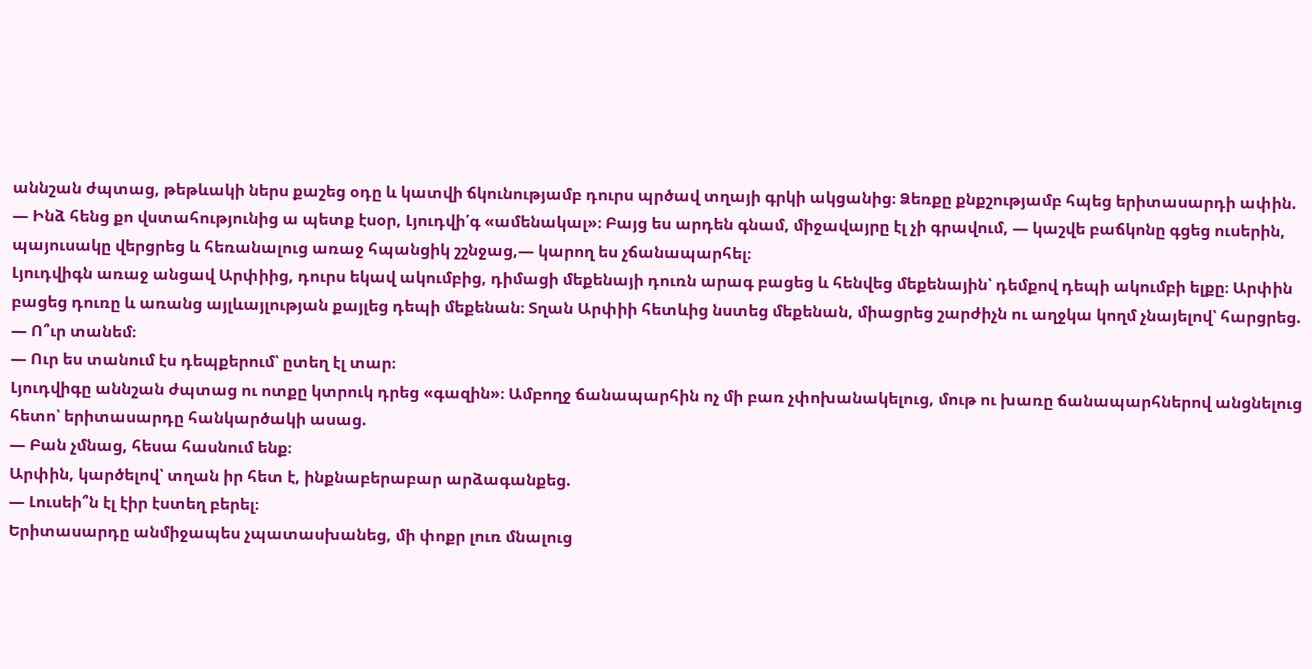աննշան ժպտաց, թեթևակի ներս քաշեց օդը և կատվի ճկունությամբ դուրս պրծավ տղայի գրկի ակցանից։ Ձեռքը քնքշությամբ հպեց երիտասարդի ափին.
— Ինձ հենց քո վստահությունից ա պետք էսօր, Լյուդվի՛գ «ամենակալ»։ Բայց ես արդեն գնամ, միջավայրը էլ չի գրավում, — կաշվե բաճկոնը գցեց ուսերին, պայուսակը վերցրեց և հեռանալուց առաջ հպանցիկ շշնջաց,— կարող ես չճանապարհել։
Լյուդվիգն առաջ անցավ Արփիից, դուրս եկավ ակումբից, դիմացի մեքենայի դուռն արագ բացեց և հենվեց մեքենային՝ դեմքով դեպի ակումբի ելքը։ Արփին բացեց դուռը և առանց այլևայլության քայլեց դեպի մեքենան։ Տղան Արփիի հետևից նստեց մեքենան, միացրեց շարժիչն ու աղջկա կողմ չնայելով՝ հարցրեց.
— Ո՞ւր տանեմ։
— Ուր ես տանում էս դեպքերում՝ ըտեղ էլ տար։
Լյուդվիգը աննշան ժպտաց ու ոտքը կտրուկ դրեց «գազին»։ Ամբողջ ճանապարհին ոչ մի բառ չփոխանակելուց, մութ ու խառը ճանապարհներով անցնելուց հետո՝ երիտասարդը հանկարծակի ասաց.
— Բան չմնաց, հեսա հասնում ենք։
Արփին, կարծելով՝ տղան իր հետ է, ինքնաբերաբար արձագանքեց.
— Լուսեի՞ն էլ էիր էստեղ բերել։
Երիտասարդը անմիջապես չպատասխանեց, մի փոքր լուռ մնալուց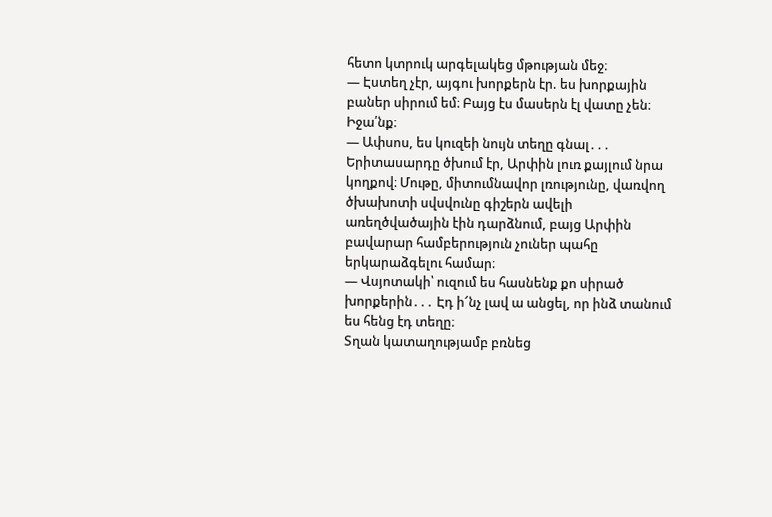հետո կտրուկ արգելակեց մթության մեջ։
— Էստեղ չէր, այգու խորքերն էր. ես խորքային բաներ սիրում եմ։ Բայց էս մասերն էլ վատը չեն։ Իջա՛նք։
— Ափսոս, ես կուզեի նույն տեղը գնալ․․․
Երիտասարդը ծխում էր, Արփին լուռ քայլում նրա կողքով։ Մութը, միտումնավոր լռությունը, վառվող ծխախոտի սվսվունը գիշերն ավելի առեղծվածային էին դարձնում, բայց Արփին բավարար համբերություն չուներ պահը երկարաձգելու համար։
— Վսյոտակի՝ ուզում ես հասնենք քո սիրած խորքերին․․․ Էդ ի՜նչ լավ ա անցել, որ ինձ տանում ես հենց էդ տեղը։
Տղան կատաղությամբ բռնեց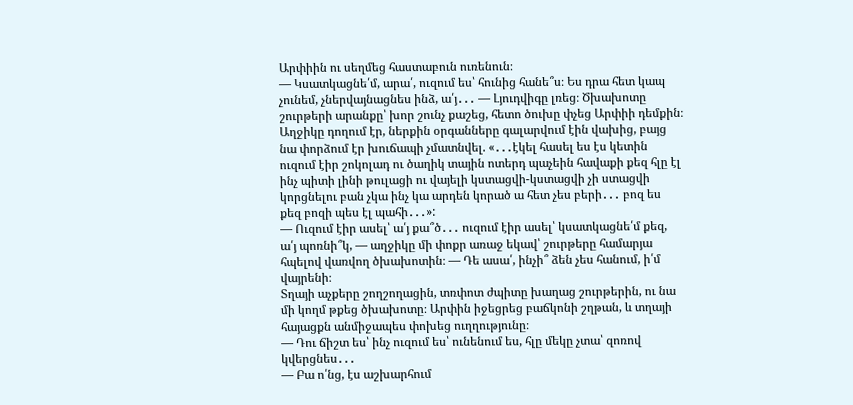Արփիին ու սեղմեց հաստաբուն ուռենուն։
— Կսատկացնե՛մ, արա՛, ուզում ես՝ հունից հանե՞ս։ Ես դրա հետ կապ չունեմ, չներվայնացնես ինձ, ա՛յ․․․ — Լյուդվիգը լռեց։ Ծխախոտը շուրթերի արանքը՝ խոր շունչ քաշեց, հետո ծուխը փչեց Արփիի դեմքին։
Աղջիկը դողում էր, ներքին օրգանները գալարվում էին վախից, բայց նա փորձում էր խուճապի չմատնվել. «․․․էկել հասել ես էս կետին ուզում էիր շոկոլադ ու ծաղիկ տային ոտերդ պաչեին հավաքի քեզ հլը էլ ինչ պիտի լինի թուլացի ու վայելի կստացվի-կստացվի չի ստացվի կորցնելու բան չկա ինչ կա արդեն կորած ա հետ չես բերի․․․ բոզ ես քեզ բոզի պես էլ պահի․․․»:
— Ուզում էիր ասել՝ ա՛յ քա՞ծ․․․ ուզում էիր ասել՝ կսատկացնե՛մ քեզ, ա՛յ պոռնի՞կ, — աղջիկը մի փոքր առաջ եկավ՝ շուրթերը համարյա հպելով վառվող ծխախոտին։ — Դե ասա՛, ինչի՞ ձեն չես հանում, ի՛մ վայրենի։
Տղայի աչքերը շողշողացին, տռփոտ ժպիտը խաղաց շուրթերին, ու նա մի կողմ թքեց ծխախոտը։ Արփին իջեցրեց բաճկոնի շղթան, և տղայի հայացքն անմիջապես փոխեց ուղղությունը։
— Դու ճիշտ ես՝ ինչ ուզում ես՝ ունենում ես, հլը մեկը չտա՝ զոռով կվերցնես․․․
— Բա ո՛նց, էս աշխարհում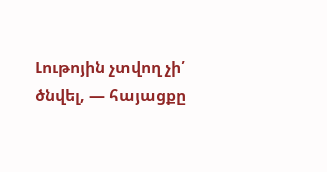Լութոյին չտվող չի՛ ծնվել, — հայացքը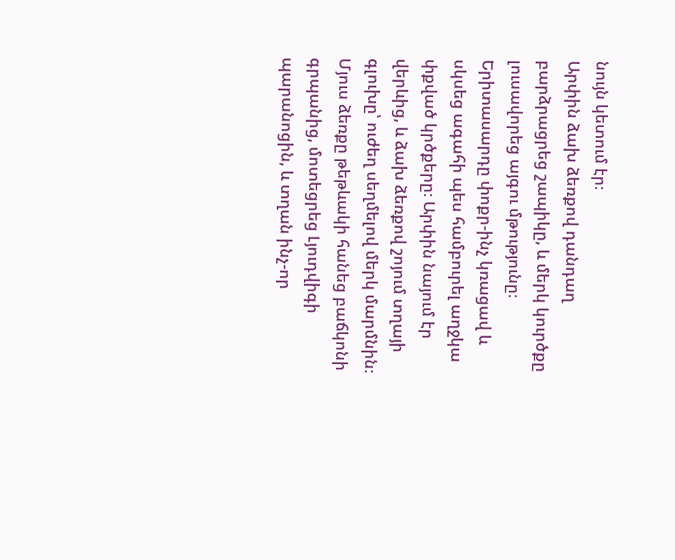նույն կետում էր։
Արփին ձախ ձեռքով դանդաղ բարձրացրեց շապիկը, և մերկ կուրծքը լուսավորեց այգու մթությունը։ Երիտասարդը փոքր-ինչ կռացավ և սկսեց ագահի պես համբուրել աղջկա փքված կրծքերը։ Արփին նայում էր վերևից, և ձախ ձեռքով շոյում տղայի գլուխը՝ ուժեղ սեղմելով մերկ մարմնին։ Մյուս ձեռքը թեթևակի հանեց բաճկոնի գրպանից, մոտեցրեց Լյուդվիգի պարանոցին, և տղան ինչ-որ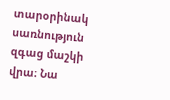տարօրինակ սառնություն զգաց մաշկի վրա։ Նա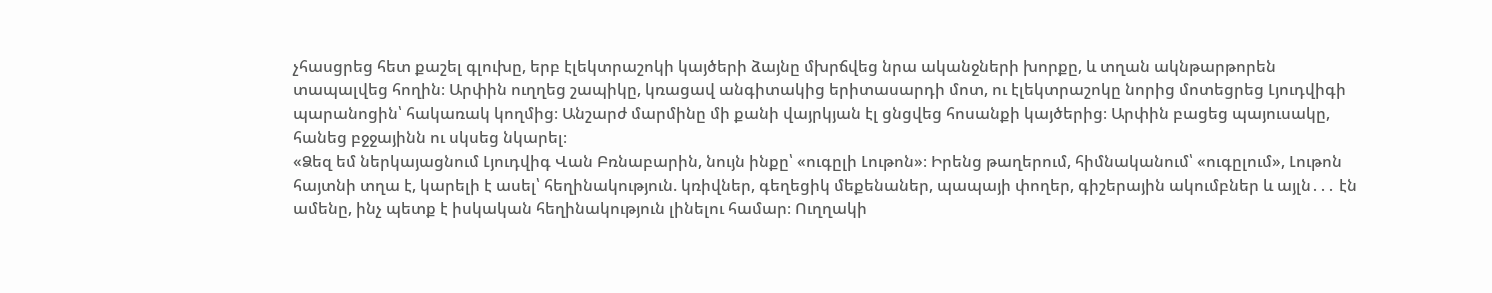չհասցրեց հետ քաշել գլուխը, երբ էլեկտրաշոկի կայծերի ձայնը մխրճվեց նրա ականջների խորքը, և տղան ակնթարթորեն տապալվեց հողին։ Արփին ուղղեց շապիկը, կռացավ անգիտակից երիտասարդի մոտ, ու էլեկտրաշոկը նորից մոտեցրեց Լյուդվիգի պարանոցին՝ հակառակ կողմից։ Անշարժ մարմինը մի քանի վայրկյան էլ ցնցվեց հոսանքի կայծերից։ Արփին բացեց պայուսակը, հանեց բջջայինն ու սկսեց նկարել։
«Ձեզ եմ ներկայացնում Լյուդվիգ Վան Բռնաբարին, նույն ինքը՝ «ուգըլի Լութոն»։ Իրենց թաղերում, հիմնականում՝ «ուգըլում», Լութոն հայտնի տղա է, կարելի է ասել՝ հեղինակություն. կռիվներ, գեղեցիկ մեքենաներ, պապայի փողեր, գիշերային ակումբներ և այլն․․․ էն ամենը, ինչ պետք է իսկական հեղինակություն լինելու համար։ Ուղղակի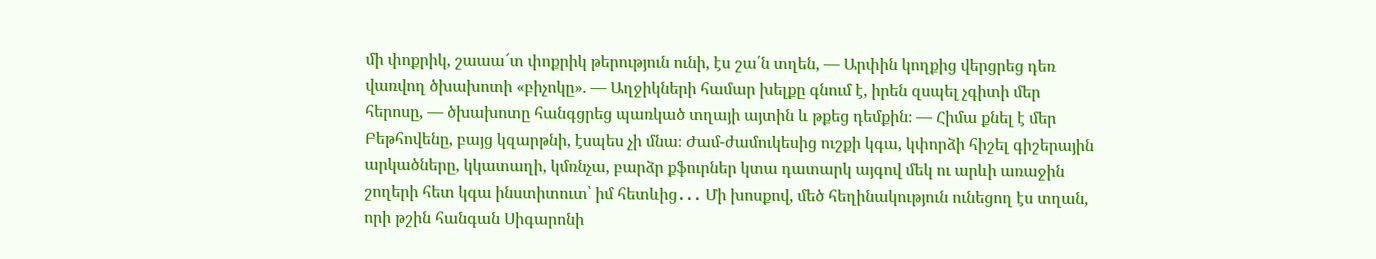մի փոքրիկ, շաաա՜տ փոքրիկ թերություն ունի, էս շա՛ն տղեն, — Արփին կողքից վերցրեց դեռ վառվող ծխախոտի «բիչոկը». — Աղջիկների համար խելքը գնում է, իրեն զսպել չգիտի մեր հերոսը, — ծխախոտը հանգցրեց պառկած տղայի այտին և թքեց դեմքին։ — Հիմա քնել է մեր Բեթհովենը, բայց կզարթնի, էսպես չի մնա։ Ժամ-ժամուկեսից ուշքի կգա, կփորձի հիշել գիշերային արկածները, կկատաղի, կմռնչա, բարձր քֆուրներ կտա դատարկ այգով մեկ ու արևի առաջին շողերի հետ կգա ինստիտուտ՝ իմ հետևից․․․ Մի խոսքով, մեծ հեղինակություն ունեցող էս տղան, որի թշին հանգան Սիգարոնի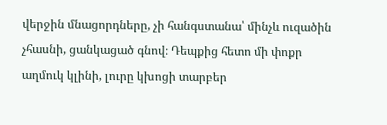վերջին մնացորդները, չի հանգստանա՝ մինչև ուզածին չհասնի, ցանկացած գնով։ Դեպքից հետո մի փոքր աղմուկ կլինի, լուրը կխոցի տարբեր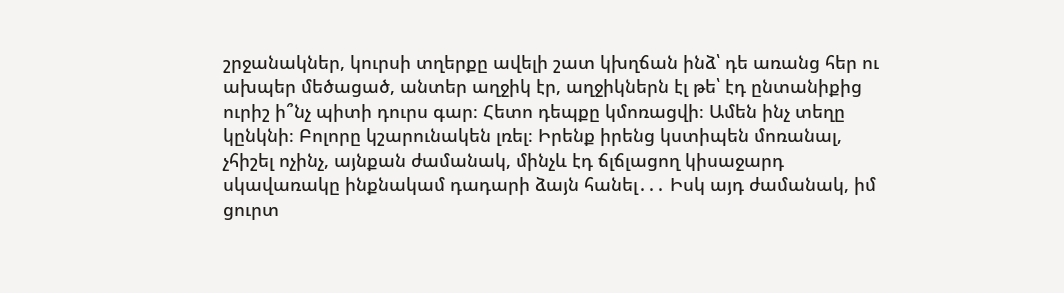շրջանակներ, կուրսի տղերքը ավելի շատ կխղճան ինձ՝ դե առանց հեր ու ախպեր մեծացած, անտեր աղջիկ էր, աղջիկներն էլ թե՝ էդ ընտանիքից ուրիշ ի՞նչ պիտի դուրս գար։ Հետո դեպքը կմոռացվի։ Ամեն ինչ տեղը կընկնի։ Բոլորը կշարունակեն լռել։ Իրենք իրենց կստիպեն մոռանալ, չհիշել ոչինչ, այնքան ժամանակ, մինչև էդ ճլճլացող կիսաջարդ սկավառակը ինքնակամ դադարի ձայն հանել․․․ Իսկ այդ ժամանակ, իմ ցուրտ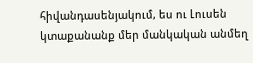հիվանդասենյակում, ես ու Լուսեն կտաքանանք մեր մանկական անմեղ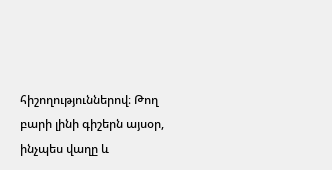հիշողություններով։ Թող բարի լինի գիշերն այսօր, ինչպես վաղը և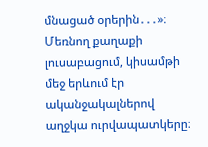մնացած օրերին․․․»։
Մեռնող քաղաքի լուսաբացում, կիսամթի մեջ երևում էր ականջակալներով աղջկա ուրվապատկերը։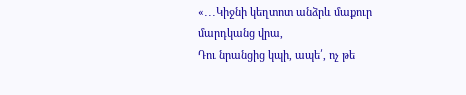«․․․Կիջնի կեղտոտ անձրև մաքուր մարդկանց վրա,
Դու նրանցից կպի, ապե՛, ոչ թե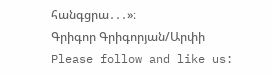հանգցրա․․․»։
Գրիգոր Գրիգորյան/Արփի
Please follow and like us: